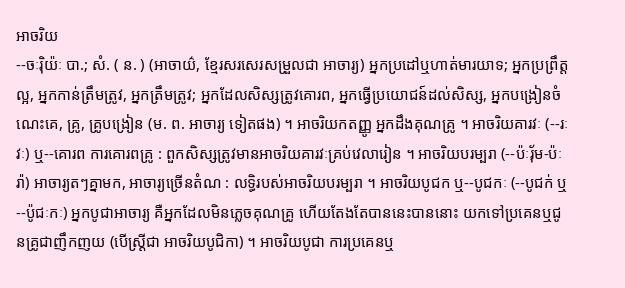អាចរិយ
--ចៈរ៉ិយ៉ៈ បា.; សំ. ( ន. ) (អាចាយ៌, ខ្មែរសរសេរសម្រួលជា អាចារ្យ) អ្នកប្រដៅឬហាត់មារយាទ; អ្នកប្រព្រឹត្តល្អ, អ្នកកាន់ត្រឹមត្រូវ, អ្នកត្រឹមត្រូវ; អ្នកដែលសិស្សត្រូវគោរព, អ្នកធ្វើប្រយោជន៍ដល់សិស្ស, អ្នកបង្រៀនចំណេះគេ, គ្រូ, គ្រូបង្រៀន (ម. ព. អាចារ្យ ទៀតផង) ។ អាចរិយកតញ្ញូ អ្នកដឹងគុណគ្រូ ។ អាចរិយគារវៈ (--រៈវៈ) ឬ--គោរព ការគោរពគ្រូ : ពួកសិស្សត្រូវមានអាចរិយគារវៈគ្រប់វេលារៀន ។ អាចរិយបរម្បរា (--ប៉ៈរុ័ម-ប៉ៈរ៉ា) អាចារ្យតៗគ្នាមក, អាចារ្យច្រើនតំណ : លទ្ធិរបស់អាចរិយបរម្បរា ។ អាចរិយបូជក ឬ--បូជកៈ (--បូជក់ ឬ--ប៉ូជៈកៈ) អ្នកបូជាអាចារ្យ គឺអ្នកដែលមិនភ្លេចគុណគ្រូ ហើយតែងតែបាននេះបាននោះ យកទៅប្រគេនឬជូនគ្រូជាញឹកញយ (បើស្ត្រីជា អាចរិយបូជិកា) ។ អាចរិយបូជា ការប្រគេនឬ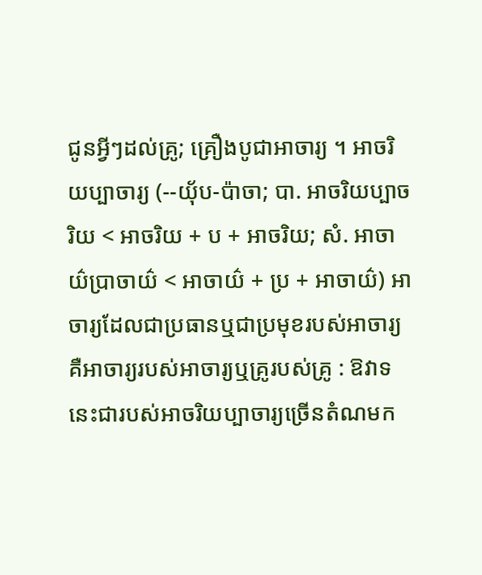ជូនអ្វីៗដល់គ្រូ; គ្រឿងបូជាអាចារ្យ ។ អាចរិយប្បាចារ្យ (--យុ័ប-ប៉ាចា; បា. អាចរិយប្បាចរិយ < អាចរិយ + ប + អាចរិយ; សំ. អាចាយ៌ប្រាចាយ៌ < អាចាយ៌ + ប្រ + អាចាយ៌) អាចារ្យដែលជាប្រធានឬជាប្រមុខរបស់អាចារ្យ គឺអាចារ្យរបស់អាចារ្យឬគ្រូរបស់គ្រូ : ឱវាទនេះជារបស់អាចរិយប្បាចារ្យច្រើនតំណមក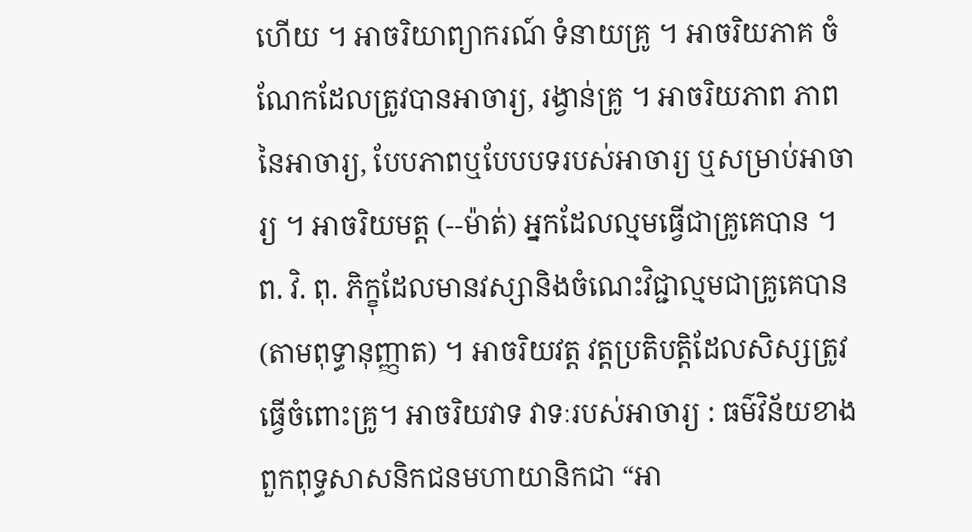ហើយ ។ អាចរិយាព្យាករណ៍ ទំនាយគ្រូ ។ អាចរិយភាគ ចំណែកដែលត្រូវបានអាចារ្យ, រង្វាន់គ្រូ ។ អាចរិយភាព ភាពនៃអាចារ្យ, បែបភាពឬបែបបទរបស់អាចារ្យ ឬសម្រាប់អាចារ្យ ។ អាចរិយមត្ត (--ម៉ាត់) អ្នកដែលល្មមធ្វើជាគ្រូគេបាន ។ ព. វិ. ពុ. ភិក្ខុដែលមានវស្សានិងចំណេះវិជ្ជាល្មមជាគ្រូគេបាន (តាមពុទ្ធានុញ្ញាត) ។ អាចរិយវត្ត វត្តប្រតិបត្តិដែលសិស្សត្រូវធ្វើចំពោះគ្រូ។ អាចរិយវាទ វាទៈរបស់អាចារ្យ : ធម៌វិន័យខាងពួកពុទ្ធសាសនិកជនមហាយានិកជា “អា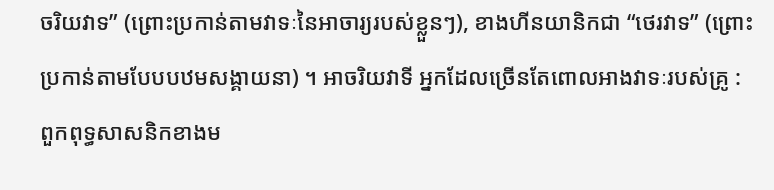ចរិយវាទ” (ព្រោះប្រកាន់តាមវាទៈនៃអាចារ្យរបស់ខ្លួនៗ), ខាងហីនយានិកជា “ថេរវាទ” (ព្រោះប្រកាន់តាមបែបបឋមសង្គាយនា) ។ អាចរិយវាទី អ្នកដែលច្រើនតែពោលអាងវាទៈរបស់គ្រូ : ពួកពុទ្ធសាសនិកខាងម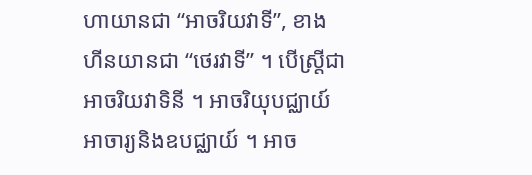ហាយានជា “អាចរិយវាទី”, ខាងហីនយានជា “ថេរវាទី” ។ បើស្ត្រីជា អាចរិយវាទិនី ។ អាចរិយុបជ្ឈាយ៍ អាចារ្យនិងឧបជ្ឈាយ៍ ។ អាច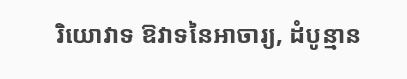រិយោវាទ ឱវាទនៃអាចារ្យ, ដំបូន្មាន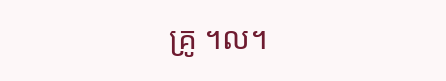គ្រូ ។ល។